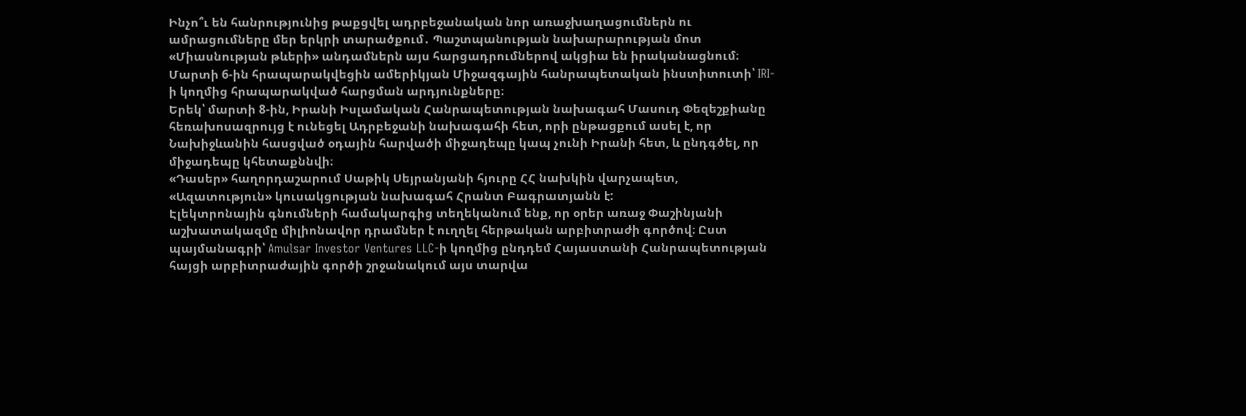Ինչո՞ւ են հանրությունից թաքցվել ադրբեջանական նոր առաջխաղացումներն ու ամրացումները մեր երկրի տարածքում․ Պաշտպանության նախարարության մոտ «Միասնության թևերի» անդամներն այս հարցադրումներով ակցիա են իրականացնում։
Մարտի 6-ին հրապարակվեցին ամերիկյան Միջազգային հանրապետական ինստիտուտի՝ IRI-ի կողմից հրապարակված հարցման արդյունքները։
Երեկ՝ մարտի 8-ին, Իրանի Իսլամական Հանրապետության նախագահ Մասուդ Փեզեշքիանը հեռախոսազրույց է ունեցել Ադրբեջանի նախագահի հետ, որի ընթացքում ասել է, որ Նախիջևանին հասցված օդային հարվածի միջադեպը կապ չունի Իրանի հետ, և ընդգծել, որ միջադեպը կհետաքննվի։
«Դասեր» հաղորդաշարում Սաթիկ Սեյրանյանի հյուրը ՀՀ նախկին վարչապետ, «Ազատություն» կուսակցության նախագահ Հրանտ Բագրատյանն է:
Էլեկտրոնային գնումների համակարգից տեղեկանում ենք, որ օրեր առաջ Փաշինյանի աշխատակազմը միլիոնավոր դրամներ է ուղղել հերթական արբիտրաժի գործով։ Ըստ պայմանագրի՝ Amulsar Investor Ventures LLC-ի կողմից ընդդեմ Հայաստանի Հանրապետության հայցի արբիտրաժային գործի շրջանակում այս տարվա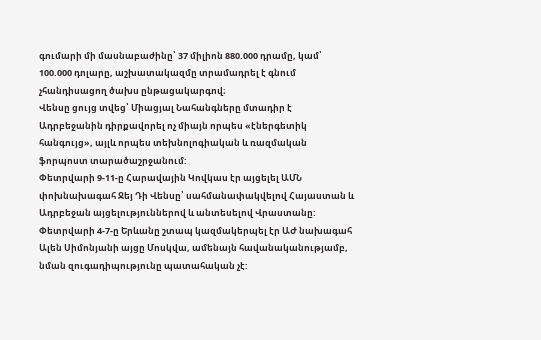գումարի մի մասնաբաժինը՝ 37 միլիոն 880.000 դրամը, կամ՝ 100.000 դոլարը, աշխատակազմը տրամադրել է գնում չհանդիսացող ծախս ընթացակարգով։
Վենսը ցույց տվեց՝ Միացյալ Նահանգները մտադիր է Ադրբեջանին դիրքավորել ոչ միայն որպես «էներգետիկ հանգույց», այլև որպես տեխնոլոգիական և ռազմական ֆորպոստ տարածաշրջանում:
Փետրվարի 9-11-ը Հարավային Կովկաս էր այցելել ԱՄՆ փոխնախագահ Ջեյ Դի Վենսը՝ սահմանափակվելով Հայաստան և Ադրբեջան այցելություններով և անտեսելով Վրաստանը: Փետրվարի 4-7-ը Երևանը շտապ կազմակերպել էր ԱԺ նախագահ Ալեն Սիմոնյանի այցը Մոսկվա, ամենայն հավանականությամբ, նման զուգադիպությունը պատահական չէ: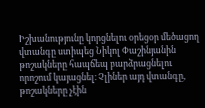Իշխանությունը կորցնելու օրեցօր մեծացող վտանգը ստիպեց Նիկոլ Փաշինյանին թոշակները հապճեպ բարձրացնելու որոշում կայացնել։ Չլիներ այդ վտանգը, թոշակները չէին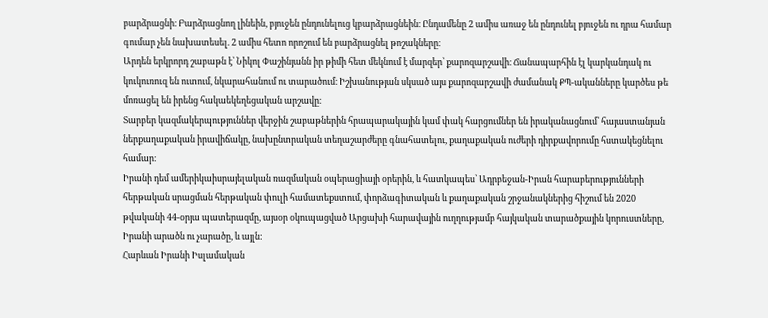բարձրացնի։ Բարձրացնող լինեին, բյուջեն ընդունելուց կբարձրացնեին։ Ընդամենը 2 ամիս առաջ են ընդունել բյուջեն ու դրա համար գումար չեն նախատեսել. 2 ամիս հետո որոշում են բարձրացնել թոշակները։
Արդեն երկրորդ շաբաթն է՝ Նիկոլ Փաշինյանն իր թիմի հետ մեկնում է մարզեր՝ քարոզարշավի։ Ճանապարհին էլ կարկանդակ ու կուկուռուզ են ուտում, նկարահանում ու տարածում։ Իշխանության սկսած այս քարոզարշավի ժամանակ ՔՊ-ականները կարծես թե մոռացել են իրենց հակաեկեղեցական արշավը։
Տարբեր կազմակերպություններ վերջին շաբաթներին հրապարակային կամ փակ հարցումներ են իրականացնում՝ հայաստանյան ներքաղաքական իրավիճակը, նախընտրական տեղաշարժերը գնահատելու, քաղաքական ուժերի դիրքավորումը հստակեցնելու համար։
Իրանի դեմ ամերիկաիսրայելական ռազմական օպերացիայի օրերին, և հատկապես՝ Ադրբեջան-Իրան հարաբերությունների հերթական սրացման հերթական փուլի համատեքստում, փորձագիտական և քաղաքական շրջանակներից հիշում են 2020 թվականի 44-օրյա պատերազմը, այսօր օկուպացված Արցախի հարավային ուղղությամբ հայկական տարածքային կորուստները, Իրանի արածն ու չարածը, և այլն:
Հարևան Իրանի Իսլամական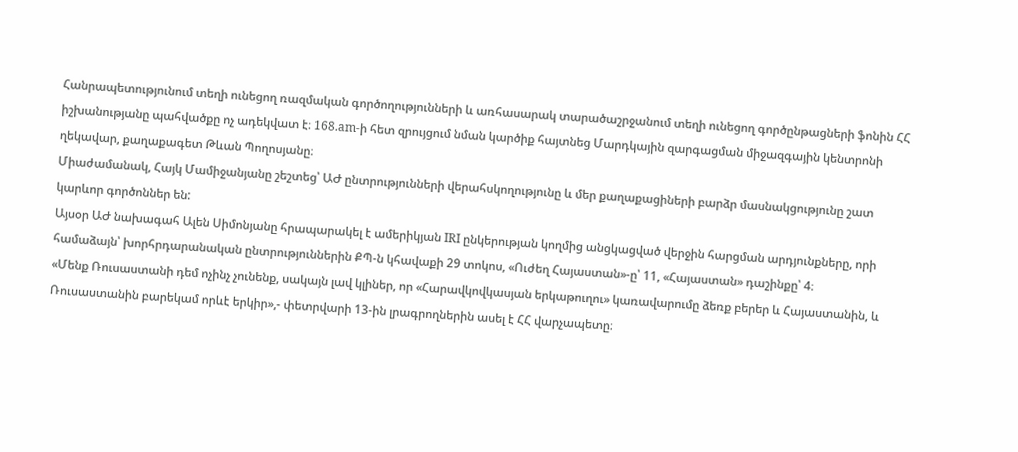Հանրապետությունում տեղի ունեցող ռազմական գործողությունների և առհասարակ տարածաշրջանում տեղի ունեցող գործընթացների ֆոնին ՀՀ իշխանությանը պահվածքը ոչ ադեկվատ է։ 168.am-ի հետ զրույցում նման կարծիք հայտնեց Մարդկային զարգացման միջազգային կենտրոնի ղեկավար, քաղաքագետ Թևան Պողոսյանը։
Միաժամանակ, Հայկ Մամիջանյանը շեշտեց՝ ԱԺ ընտրությունների վերահսկողությունը և մեր քաղաքացիների բարձր մասնակցությունը շատ կարևոր գործոններ են:
Այսօր ԱԺ նախագահ Ալեն Սիմոնյանը հրապարակել է ամերիկյան IRI ընկերության կողմից անցկացված վերջին հարցման արդյունքները, որի համաձայն՝ խորհրդարանական ընտրություններին ՔՊ-ն կհավաքի 29 տոկոս, «Ուժեղ Հայաստան»-ը՝ 11, «Հայաստան» դաշինքը՝ 4։
«Մենք Ռուսաստանի դեմ ոչինչ չունենք, սակայն լավ կլիներ, որ «Հարավկովկասյան երկաթուղու» կառավարումը ձեռք բերեր և Հայաստանին, և Ռուսաստանին բարեկամ որևէ երկիր»,- փետրվարի 13-ին լրագրողներին ասել է ՀՀ վարչապետը։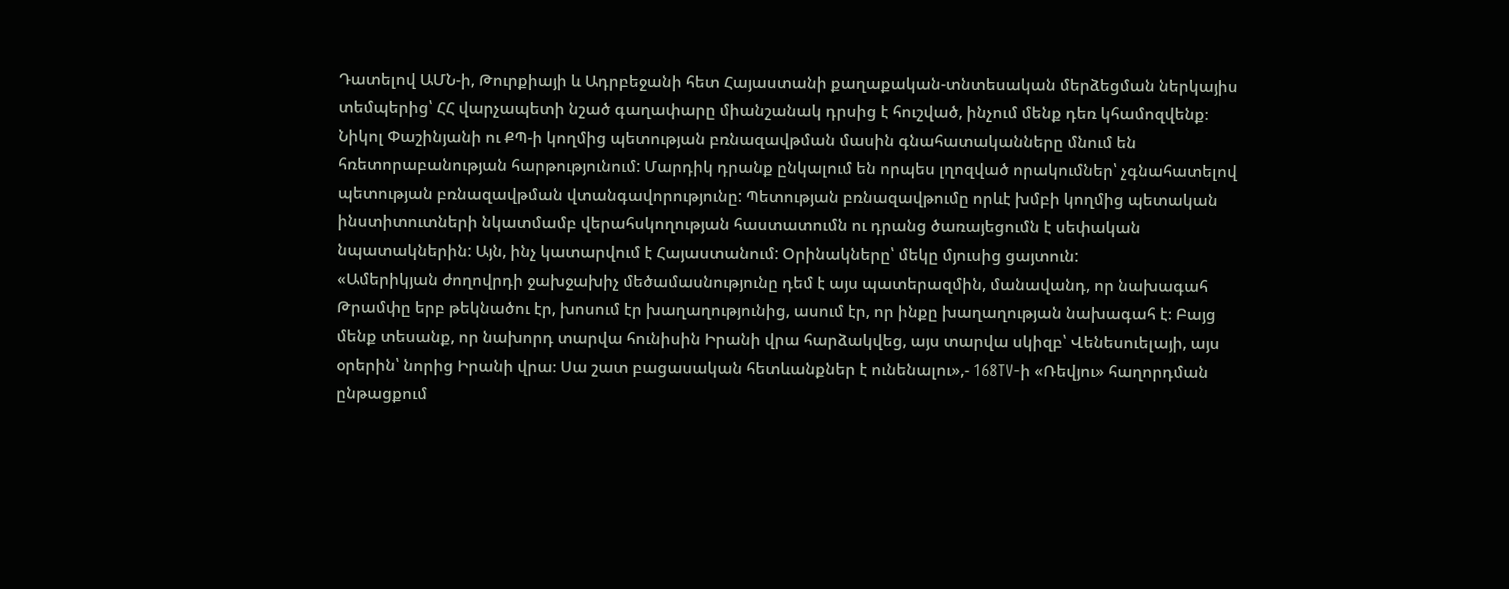Դատելով ԱՄՆ-ի, Թուրքիայի և Ադրբեջանի հետ Հայաստանի քաղաքական-տնտեսական մերձեցման ներկայիս տեմպերից՝ ՀՀ վարչապետի նշած գաղափարը միանշանակ դրսից է հուշված, ինչում մենք դեռ կհամոզվենք։
Նիկոլ Փաշինյանի ու ՔՊ-ի կողմից պետության բռնազավթման մասին գնահատականները մնում են հռետորաբանության հարթությունում: Մարդիկ դրանք ընկալում են որպես լղոզված որակումներ՝ չգնահատելով պետության բռնազավթման վտանգավորությունը: Պետության բռնազավթումը որևէ խմբի կողմից պետական ինստիտուտների նկատմամբ վերահսկողության հաստատումն ու դրանց ծառայեցումն է սեփական նպատակներին: Այն, ինչ կատարվում է Հայաստանում: Օրինակները՝ մեկը մյուսից ցայտուն:
«Ամերիկյան ժողովրդի ջախջախիչ մեծամասնությունը դեմ է այս պատերազմին, մանավանդ, որ նախագահ Թրամփը երբ թեկնածու էր, խոսում էր խաղաղությունից, ասում էր, որ ինքը խաղաղության նախագահ է։ Բայց մենք տեսանք, որ նախորդ տարվա հունիսին Իրանի վրա հարձակվեց, այս տարվա սկիզբ՝ Վենեսուելայի, այս օրերին՝ նորից Իրանի վրա։ Սա շատ բացասական հետևանքներ է ունենալու»,- 168TV-ի «Ռեվյու» հաղորդման ընթացքում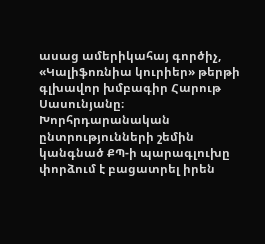ասաց ամերիկահայ գործիչ, «Կալիֆոռնիա կուրիեր» թերթի գլխավոր խմբագիր Հարութ Սասունյանը։
Խորհրդարանական ընտրությունների շեմին կանգնած ՔՊ-ի պարագլուխը փորձում է բացատրել իրեն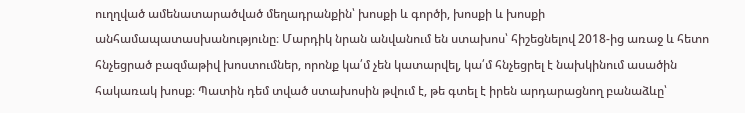ուղղված ամենատարածված մեղադրանքին՝ խոսքի և գործի, խոսքի և խոսքի անհամապատասխանությունը։ Մարդիկ նրան անվանում են ստախոս՝ հիշեցնելով 2018-ից առաջ և հետո հնչեցրած բազմաթիվ խոստումներ, որոնք կա՛մ չեն կատարվել, կա՛մ հնչեցրել է նախկինում ասածին հակառակ խոսք։ Պատին դեմ տված ստախոսին թվում է, թե գտել է իրեն արդարացնող բանաձևը՝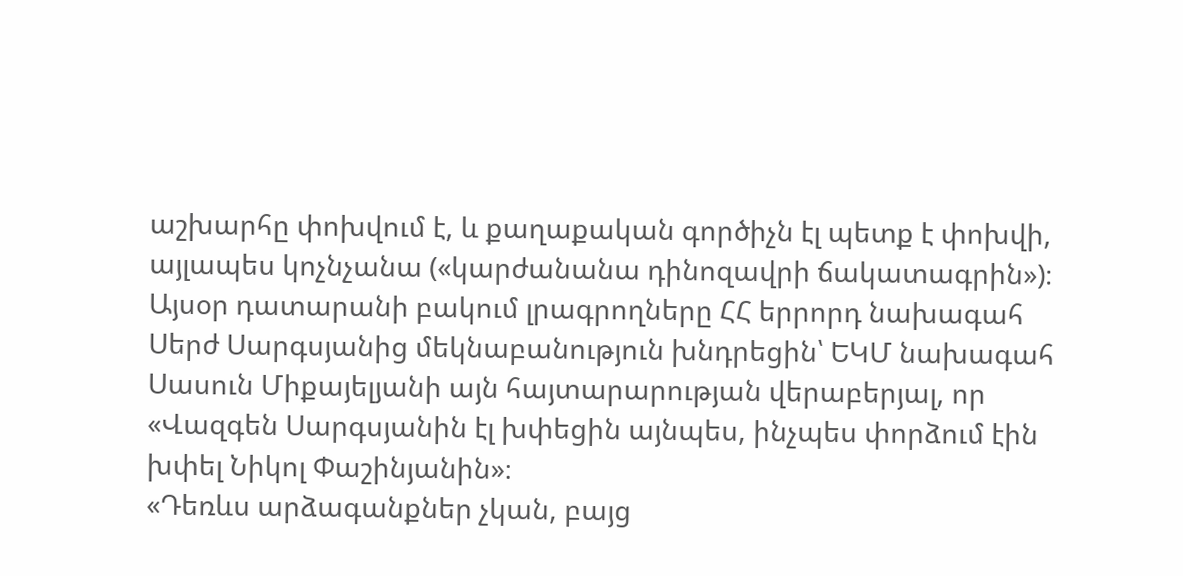աշխարհը փոխվում է, և քաղաքական գործիչն էլ պետք է փոխվի, այլապես կոչնչանա («կարժանանա դինոզավրի ճակատագրին»)։
Այսօր դատարանի բակում լրագրողները ՀՀ երրորդ նախագահ Սերժ Սարգսյանից մեկնաբանություն խնդրեցին՝ ԵԿՄ նախագահ Սասուն Միքայելյանի այն հայտարարության վերաբերյալ, որ «Վազգեն Սարգսյանին էլ խփեցին այնպես, ինչպես փորձում էին խփել Նիկոլ Փաշինյանին»։
«Դեռևս արձագանքներ չկան, բայց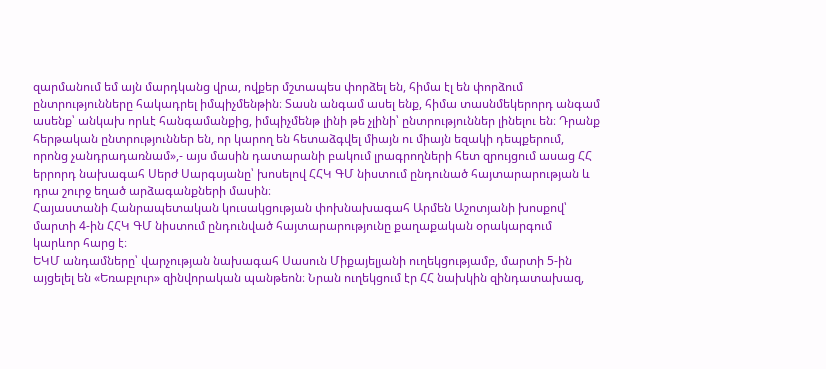զարմանում եմ այն մարդկանց վրա, ովքեր մշտապես փորձել են, հիմա էլ են փորձում ընտրությունները հակադրել իմպիչմենթին։ Տասն անգամ ասել ենք, հիմա տասնմեկերորդ անգամ ասենք՝ անկախ որևէ հանգամանքից, իմպիչմենթ լինի թե չլինի՝ ընտրություններ լինելու են։ Դրանք հերթական ընտրություններ են, որ կարող են հետաձգվել միայն ու միայն եզակի դեպքերում, որոնց չանդրադառնամ»,- այս մասին դատարանի բակում լրագրողների հետ զրույցում ասաց ՀՀ երրորդ նախագահ Սերժ Սարգսյանը՝ խոսելով ՀՀԿ ԳՄ նիստում ընդունած հայտարարության և դրա շուրջ եղած արձագանքների մասին։
Հայաստանի Հանրապետական կուսակցության փոխնախագահ Արմեն Աշոտյանի խոսքով՝ մարտի 4-ին ՀՀԿ ԳՄ նիստում ընդունված հայտարարությունը քաղաքական օրակարգում կարևոր հարց է։
ԵԿՄ անդամները՝ վարչության նախագահ Սասուն Միքայելյանի ուղեկցությամբ, մարտի 5-ին այցելել են «Եռաբլուր» զինվորական պանթեոն։ Նրան ուղեկցում էր ՀՀ նախկին զինդատախազ,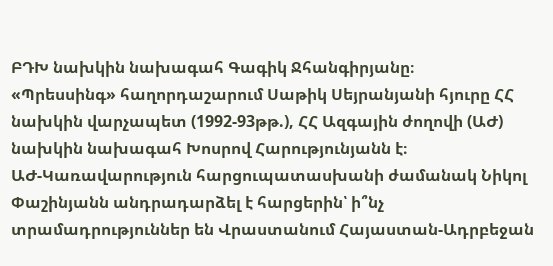ԲԴԽ նախկին նախագահ Գագիկ Ջհանգիրյանը։
«Պրեսսինգ» հաղորդաշարում Սաթիկ Սեյրանյանի հյուրը ՀՀ նախկին վարչապետ (1992-93թթ.), ՀՀ Ազգային ժողովի (ԱԺ) նախկին նախագահ Խոսրով Հարությունյանն է։
ԱԺ-Կառավարություն հարցուպատասխանի ժամանակ Նիկոլ Փաշինյանն անդրադարձել է հարցերին՝ ի՞նչ տրամադրություններ են Վրաստանում Հայաստան-Ադրբեջան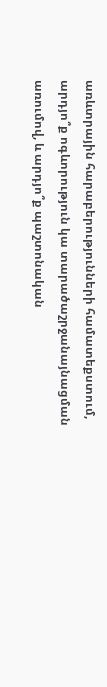առևտրային հարաբերությունների համատեքստում, արդյո՞ք ոգևորություն կա տարածաշրջանայնացման առումով, և արդյո՞ք պաշտոնական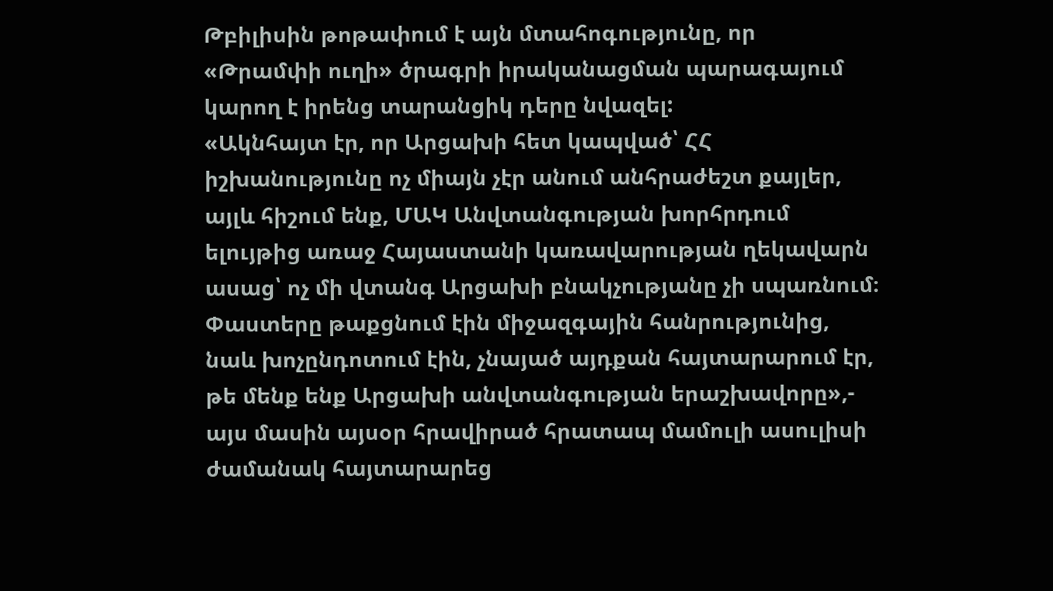Թբիլիսին թոթափում է այն մտահոգությունը, որ «Թրամփի ուղի» ծրագրի իրականացման պարագայում կարող է իրենց տարանցիկ դերը նվազել:
«Ակնհայտ էր, որ Արցախի հետ կապված՝ ՀՀ իշխանությունը ոչ միայն չէր անում անհրաժեշտ քայլեր, այլև հիշում ենք, ՄԱԿ Անվտանգության խորհրդում ելույթից առաջ Հայաստանի կառավարության ղեկավարն ասաց՝ ոչ մի վտանգ Արցախի բնակչությանը չի սպառնում։ Փաստերը թաքցնում էին միջազգային հանրությունից, նաև խոչընդոտում էին, չնայած այդքան հայտարարում էր, թե մենք ենք Արցախի անվտանգության երաշխավորը»,- այս մասին այսօր հրավիրած հրատապ մամուլի ասուլիսի ժամանակ հայտարարեց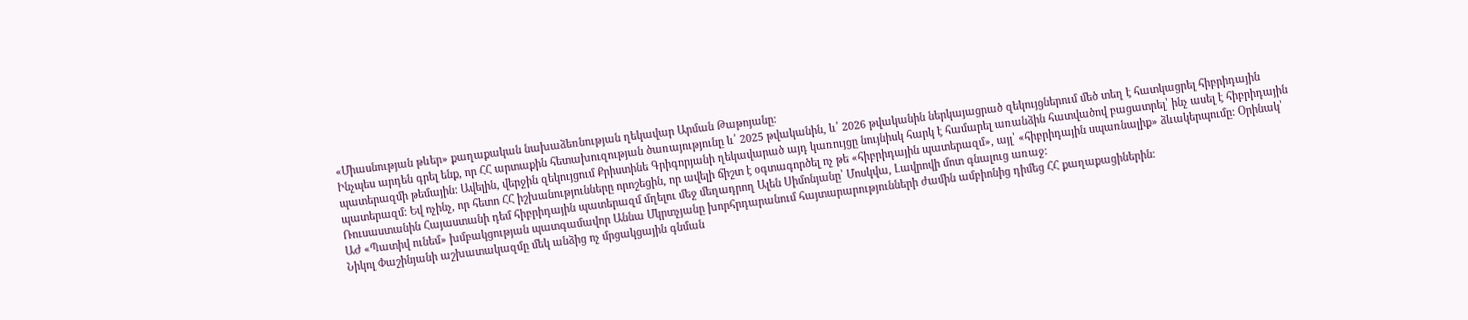«Միասնության թևեր» քաղաքական նախաձեռնության ղեկավար Արման Թաթոյանը։
Ինչպես արդեն գրել ենք, որ ՀՀ արտաքին հետախուզության ծառայությունը և՛ 2025 թվականին, և՛ 2026 թվականին ներկայացրած զեկույցներում մեծ տեղ է հատկացրել հիբրիդային պատերազմի թեմային: Ավելին, վերջին զեկույցում Քրիստինե Գրիգորյանի ղեկավարած այդ կառույցը նույնիսկ հարկ է համարել առանձին հատվածով բացատրել՝ ինչ ասել է հիբրիդային պատերազմ: Եվ ոչինչ, որ հետո ՀՀ իշխանությունները որոշեցին, որ ավելի ճիշտ է օգտագործել ոչ թե «հիբրիդային պատերազմ», այլ՝ «հիբրիդային սպառնալիք» ձևակերպումը: Օրինակ՝ Ռուսաստանին Հայաստանի դեմ հիբրիդային պատերազմ մղելու մեջ մեղադրող Ալեն Սիմոնյանը՝ Մոսկվա, Լավրովի մոտ գնալուց առաջ:
ԱԺ «Պատիվ ունեմ» խմբակցության պատգամավոր Աննա Մկրտչյանը խորհրդարանում հայտարարությունների ժամին ամբիոնից դիմեց ՀՀ քաղաքացիներին։
Նիկոլ Փաշինյանի աշխատակազմը մեկ անձից ոչ մրցակցային գնման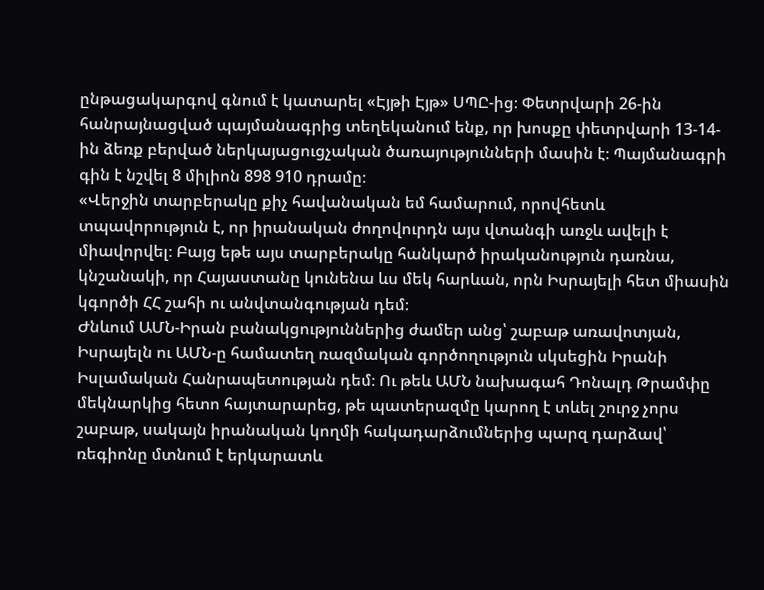ընթացակարգով գնում է կատարել «Էյթի Էյթ» ՍՊԸ-ից։ Փետրվարի 26-ին հանրայնացված պայմանագրից տեղեկանում ենք, որ խոսքը փետրվարի 13-14-ին ձեռք բերված ներկայացուցչական ծառայությունների մասին է։ Պայմանագրի գին է նշվել 8 միլիոն 898 910 դրամը։
«Վերջին տարբերակը քիչ հավանական եմ համարում, որովհետև տպավորություն է, որ իրանական ժողովուրդն այս վտանգի առջև ավելի է միավորվել։ Բայց եթե այս տարբերակը հանկարծ իրականություն դառնա, կնշանակի, որ Հայաստանը կունենա ևս մեկ հարևան, որն Իսրայելի հետ միասին կգործի ՀՀ շահի ու անվտանգության դեմ։
Ժնևում ԱՄՆ-Իրան բանակցություններից ժամեր անց՝ շաբաթ առավոտյան, Իսրայելն ու ԱՄՆ-ը համատեղ ռազմական գործողություն սկսեցին Իրանի Իսլամական Հանրապետության դեմ։ Ու թեև ԱՄՆ նախագահ Դոնալդ Թրամփը մեկնարկից հետո հայտարարեց, թե պատերազմը կարող է տևել շուրջ չորս շաբաթ, սակայն իրանական կողմի հակադարձումներից պարզ դարձավ՝ ռեգիոնը մտնում է երկարատև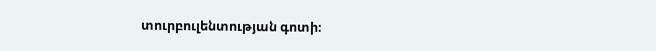տուրբուլենտության գոտի։